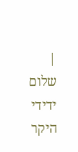|
שלום ידידי היקר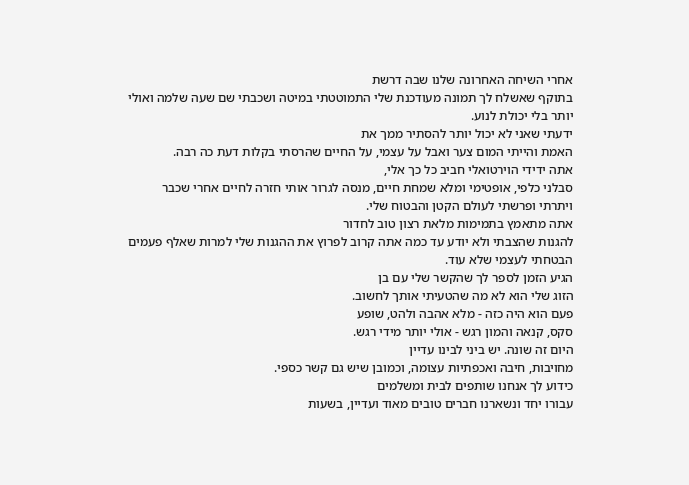אחרי השיחה האחרונה שלנו שבה דרשת
בתוקף שאשלח לך תמונה מעודכנת שלי התמוטטתי במיטה ושכבתי שם שעה שלמה ואולי
יותר בלי יכולת לנוע.
ידעתי שאני לא יכול יותר להסתיר ממך את
האמת והייתי המום צער ואבל על עצמי, על החיים שהרסתי בקלות דעת כה רבה.
אתה ידידי הוירטואלי חביב כל כך אלי,
סבלני כלפי, אופטימי ומלא שמחת חיים, מנסה לגרור אותי חזרה לחיים אחרי שכבר
ויתרתי ופרשתי לעולם הקטן והבטוח שלי.
אתה מתאמץ בתמימות מלאת רצון טוב לחדור
להגנות שהצבתי ולא יודע עד כמה אתה קרוב לפרוץ את ההגנות שלי למרות שאלף פעמים
הבטחתי לעצמי שלא עוד.
הגיע הזמן לספר לך שהקשר שלי עם בן
הזוג שלי הוא לא מה שהטעיתי אותך לחשוב.
פעם הוא היה כזה - מלא אהבה ולהט, שופע
סקס, קנאה והמון רגש - אולי יותר מידי רגש.
היום זה שונה. יש ביני לבינו עדיין
מחויבות, חיבה ואכפתיות עצומה, וכמובן שיש גם קשר כספי.
כידוע לך אנחנו שותפים לבית ומשלמים
עבורו יחד ונשארנו חברים טובים מאוד ועדיין, בשעות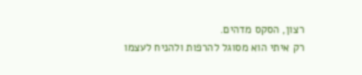רצון, הסקס מדהים.
רק איתי הוא מסוגל להרפות ולהניח לעצמו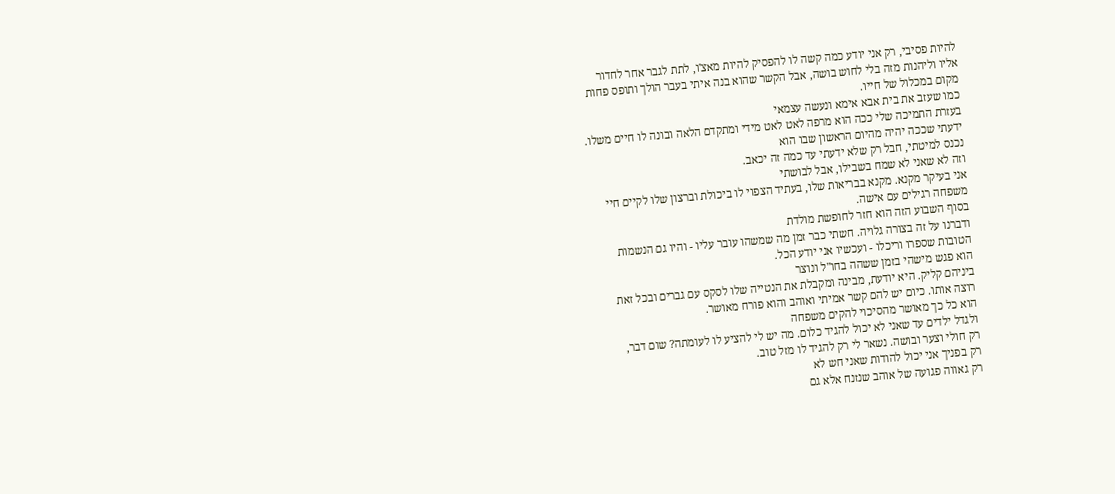להיות פסיבי, רק אני יודע כמה קשה לו להפסיק להיות מאצ'ו, לתת לגבר אחר לחדור
אליו וליהנות מזה בלי לחוש בושה, אבל הקשר שהוא בנה איתי בעבר הולך ותופס פחות
מקום במכלול של חייו.
כמו שעזב את בית אבא אימא ונעשה עצמאי
בעזרת התמיכה שלי ככה הוא מרפה לאט לאט מידי ומתקדם הלאה ובונה לו חיים משלו.
ידעתי שככה יהיה מהיום הראשון שבו הוא
נכנס למיטתי, חבל רק שלא ידעתי עד כמה זה יכאב.
וזה לא שאני לא שמח בשבילו, אבל לבושתי
אני בעיקר מקנא. מקנא בבריאות שלו, בעתיד הצפוי לו ביכולת וברצון שלו לקיים חיי
משפחה רגילים עם אישה.
בסוף השבוע הזה הוא חזר לחופשת מולדת
ודברנו על זה בצורה גלויה. חשתי כבר זמן מה שמשהו עובר עליו - והיו גם הנשמות
הטובות שספרו וריכלו - ועכשיו אני יודע הכל.
הוא פגש מישהי בזמן ששהה בחו"ל ונוצר
ביניהם קליק. היא יודעת, מבינה ומקבלת את הנטייה שלו לסקס עם גברים ובכל זאת
רוצה אותו. כיום יש להם קשר אמיתי ואוהב והוא פורח מאושר.
הוא כל כך מאושר מהסיכוי להקים משפחה
ולגדל ילדים עד שאני לא יכול להגיד כלום. מה יש לי להציע לו לעומתה? שום דבר,
רק חולי וצער ובושה. נשאר לי רק להגיד לו מזל טוב.
רק בפניך אני יכול להודות שאני חש לא
רק גאווה פגועה של אוהב שנזנח אלא גם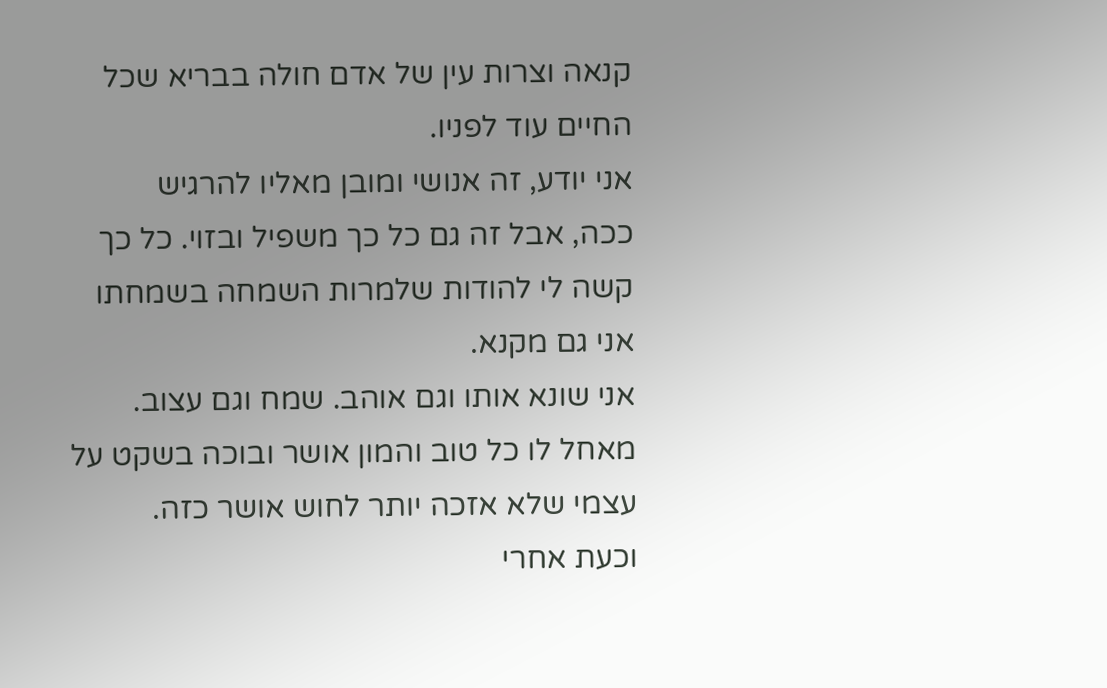קנאה וצרות עין של אדם חולה בבריא שכל
החיים עוד לפניו.
אני יודע, זה אנושי ומובן מאליו להרגיש
ככה, אבל זה גם כל כך משפיל ובזוי. כל כך קשה לי להודות שלמרות השמחה בשמחתו
אני גם מקנא.
אני שונא אותו וגם אוהב. שמח וגם עצוב.
מאחל לו כל טוב והמון אושר ובוכה בשקט על עצמי שלא אזכה יותר לחוש אושר כזה.
וכעת אחרי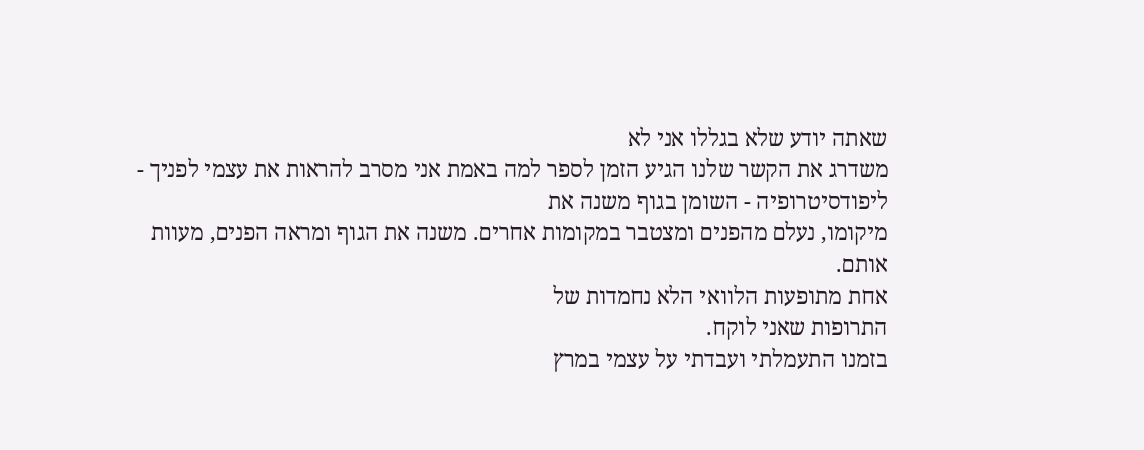שאתה יודע שלא בגללו אני לא
משדרג את הקשר שלנו הגיע הזמן לספר למה באמת אני מסרב להראות את עצמי לפניך -
ליפודסיטרופיה - השומן בגוף משנה את
מיקומו, נעלם מהפנים ומצטבר במקומות אחרים. משנה את הגוף ומראה הפנים, מעוות
אותם.
אחת מתופעות הלוואי הלא נחמדות של
התרופות שאני לוקח.
בזמנו התעמלתי ועבדתי על עצמי במרץ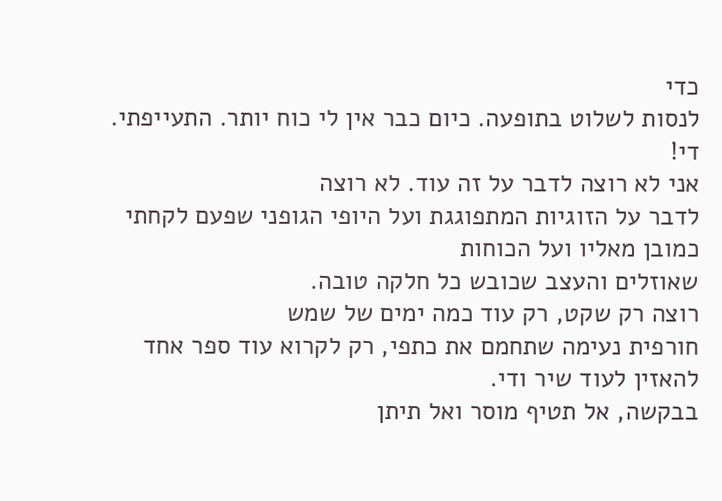כדי
לנסות לשלוט בתופעה. כיום כבר אין לי כוח יותר. התעייפתי.
די!
אני לא רוצה לדבר על זה עוד. לא רוצה
לדבר על הזוגיות המתפוגגת ועל היופי הגופני שפעם לקחתי כמובן מאליו ועל הכוחות
שאוזלים והעצב שכובש כל חלקה טובה.
רוצה רק שקט, רק עוד כמה ימים של שמש
חורפית נעימה שתחמם את כתפי, רק לקרוא עוד ספר אחד להאזין לעוד שיר ודי.
בבקשה, אל תטיף מוסר ואל תיתן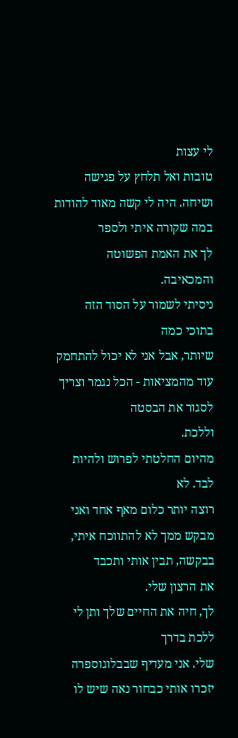לי עצות
טובות ואל תלחץ על פגישה ושיחה. היה לי קשה מאוד להודות במה שקורה איתי ולספר
לך את האמת הפשוטה והמכאיבה.
ניסיתי לשמור על הסוד הזה בתוכי כמה
שיותר, אבל אני לא יכול להתחמק עוד מהמציאות - הכל נגמר וצריך לסגור את הבסטה
וללכת.
מהיום החלטתי לפרוש ולהיות לבד. לא
רוצה יותר כלום מאף אחד ואני מבקש ממך לא להתווכח איתי, בבקשה, תבין אותי ותכבד
את הרצון שלי.
לך, חיה את החיים שלך ותן לי ללכת בדרך
שלי. אני מעדיף שבבלוגוספרה יזכרו אותי כבחור נאה שיש לו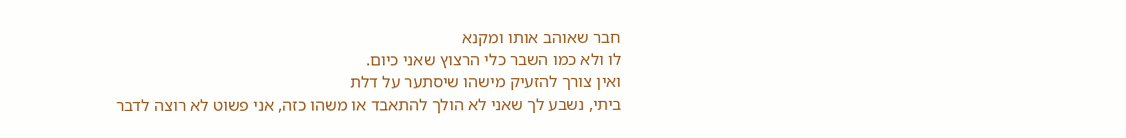חבר שאוהב אותו ומקנא
לו ולא כמו השבר כלי הרצוץ שאני כיום.
ואין צורך להזעיק מישהו שיסתער על דלת
ביתי, נשבע לך שאני לא הולך להתאבד או משהו כזה, אני פשוט לא רוצה לדבר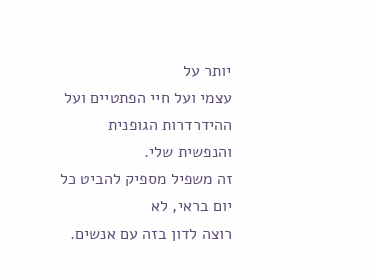יותר על
עצמי ועל חיי הפתטיים ועל ההידרדרות הגופנית והנפשית שלי.
זה משפיל מספיק להביט כל יום בראי, לא
רוצה לדון בזה עם אנשים.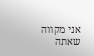אני מקווה שאתה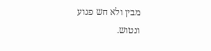מבין ולא חש פגוע
ונטוש.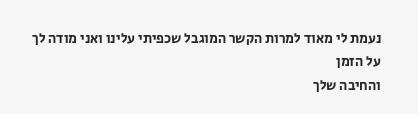נעמת לי מאוד למרות הקשר המוגבל שכפיתי עלינו ואני מודה לך על הזמן
והחיבה שלך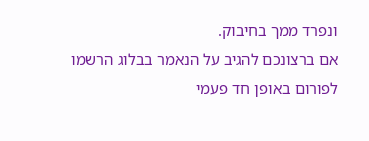ונפרד ממך בחיבוק.
אם ברצונכם להגיב על הנאמר בבלוג הרשמו לפורום באופן חד פעמי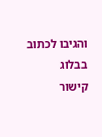והגיבו לכתוב
בבלוג
קישור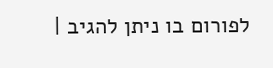לפורום בו ניתן להגיב |